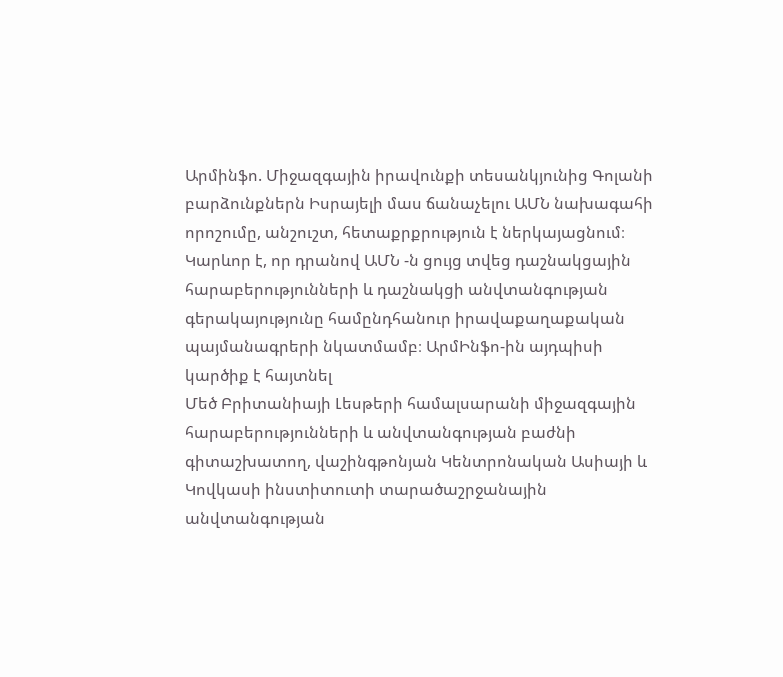Արմինֆո. Միջազգային իրավունքի տեսանկյունից Գոլանի բարձունքներն Իսրայելի մաս ճանաչելու ԱՄՆ նախագահի որոշումը, անշուշտ, հետաքրքրություն է ներկայացնում։ Կարևոր է, որ դրանով ԱՄՆ -ն ցույց տվեց դաշնակցային հարաբերությունների և դաշնակցի անվտանգության գերակայությունը համընդհանուր իրավաքաղաքական պայմանագրերի նկատմամբ։ ԱրմԻնֆո-ին այդպիսի կարծիք է հայտնել
Մեծ Բրիտանիայի Լեսթերի համալսարանի միջազգային հարաբերությունների և անվտանգության բաժնի գիտաշխատող, վաշինգթոնյան Կենտրոնական Ասիայի և Կովկասի ինստիտուտի տարածաշրջանային անվտանգության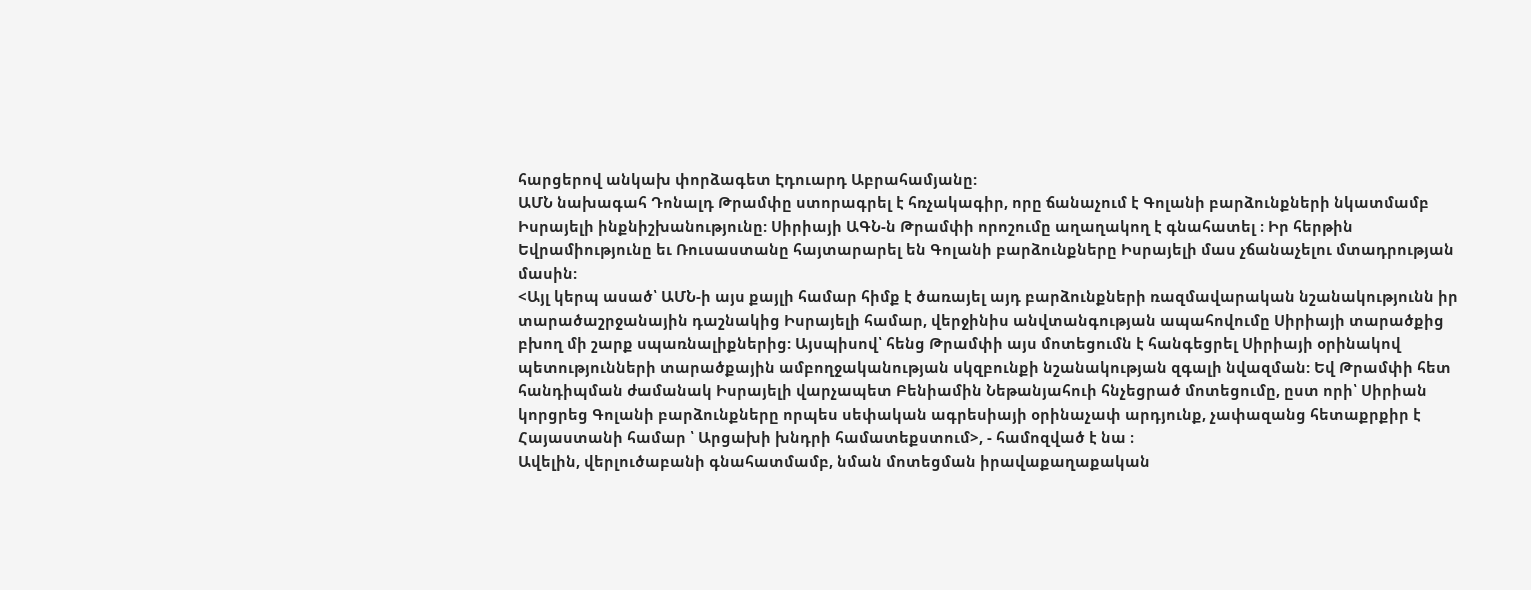հարցերով անկախ փորձագետ Էդուարդ Աբրահամյանը:
ԱՄՆ նախագահ Դոնալդ Թրամփը ստորագրել է հռչակագիր, որը ճանաչում է Գոլանի բարձունքների նկատմամբ Իսրայելի ինքնիշխանությունը: Սիրիայի ԱԳՆ-ն Թրամփի որոշումը աղաղակող է գնահատել ։ Իր հերթին Եվրամիությունը եւ Ռուսաստանը հայտարարել են Գոլանի բարձունքները Իսրայելի մաս չճանաչելու մտադրության մասին:
<Այլ կերպ ասած՝ ԱՄՆ-ի այս քայլի համար հիմք է ծառայել այդ բարձունքների ռազմավարական նշանակությունն իր տարածաշրջանային դաշնակից Իսրայելի համար, վերջինիս անվտանգության ապահովումը Սիրիայի տարածքից բխող մի շարք սպառնալիքներից: Այսպիսով՝ հենց Թրամփի այս մոտեցումն է հանգեցրել Սիրիայի օրինակով պետությունների տարածքային ամբողջականության սկզբունքի նշանակության զգալի նվազման: Եվ Թրամփի հետ հանդիպման ժամանակ Իսրայելի վարչապետ Բենիամին Նեթանյահուի հնչեցրած մոտեցումը, ըստ որի՝ Սիրիան կորցրեց Գոլանի բարձունքները որպես սեփական ագրեսիայի օրինաչափ արդյունք, չափազանց հետաքրքիր է Հայաստանի համար ՝ Արցախի խնդրի համատեքստում>, - համոզված է նա ։
Ավելին, վերլուծաբանի գնահատմամբ, նման մոտեցման իրավաքաղաքական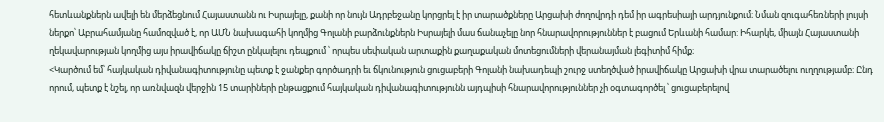հետևանքներն ավելի են մերձեցնում Հայաստանն ու Իսրայելը, քանի որ նույն Ադրբեջանը կորցրել է իր տարածքները Արցախի ժողովրդի դեմ իր ագրեսիայի արդյունքում։ Նման զուգահեռների լույսի ներքո՝ Աբրահամյանը համոզված է, որ ԱՄՆ նախագահի կողմից Գոլանի բարձունքներն Իսրայելի մաս ճանաչելը նոր հնարավորություններ է բացում Երևանի համար: Իհարկե, միայն Հայաստանի ղեկավարության կողմից այս իրավիճակը ճիշտ ընկալելու դեպքում ՝ որպես սեփական արտաքին քաղաքական մոտեցումների վերանայման լեգիտիմ հիմք։
<Կարծում եմ՝ հայկական դիվանագիտությունը պետք է ջանքեր գործադրի եւ ճկունություն ցուցաբերի Գոլանի նախադեպի շուրջ ստեղծված իրավիճակը Արցախի վրա տարածելու ուղղությամբ։ Ընդ որում, պետք է նշել, որ առնվազն վերջին 15 տարիների ընթացքում հայկական դիվանագիտությունն այդպիսի հնարավորություններ չի օգտագործել ՝ ցուցաբերելով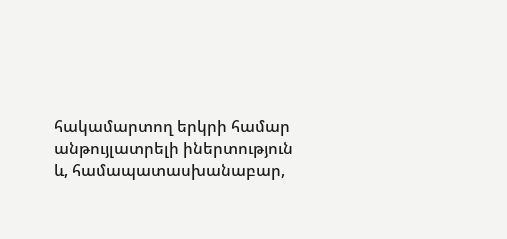հակամարտող երկրի համար անթույլատրելի իներտություն և, համապատասխանաբար,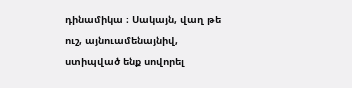դինամիկա ։ Սակայն, վաղ թե ուշ, այնուամենայնիվ, ստիպված ենք սովորել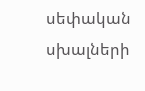սեփական սխալների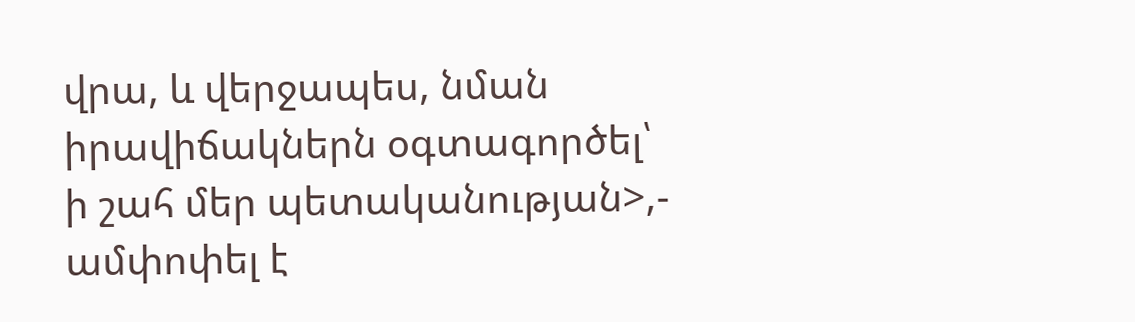վրա, և վերջապես, նման իրավիճակներն օգտագործել՝ ի շահ մեր պետականության>,- ամփոփել է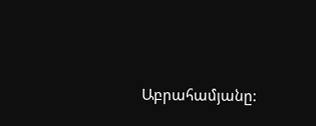Աբրահամյանը: